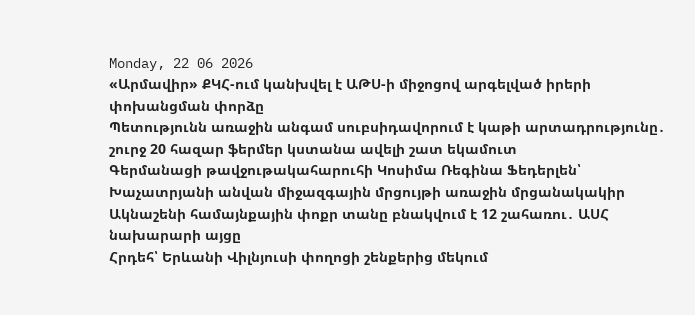Monday, 22 06 2026
«Արմավիր» ՔԿՀ-ում կանխվել է ԱԹՍ-ի միջոցով արգելված իրերի փոխանցման փորձը
Պետությունն առաջին անգամ սուբսիդավորում է կաթի արտադրությունը․ շուրջ 20 հազար ֆերմեր կստանա ավելի շատ եկամուտ
Գերմանացի թավջութակահարուհի Կոսիմա Ռեգինա Ֆեդերլեն՝ Խաչատրյանի անվան միջազգային մրցույթի առաջին մրցանակակիր
Ակնաշենի համայնքային փոքր տանը բնակվում է 12 շահառու․ ԱՍՀ նախարարի այցը
Հրդեհ՝ Երևանի Վիլնյուսի փողոցի շենքերից մեկում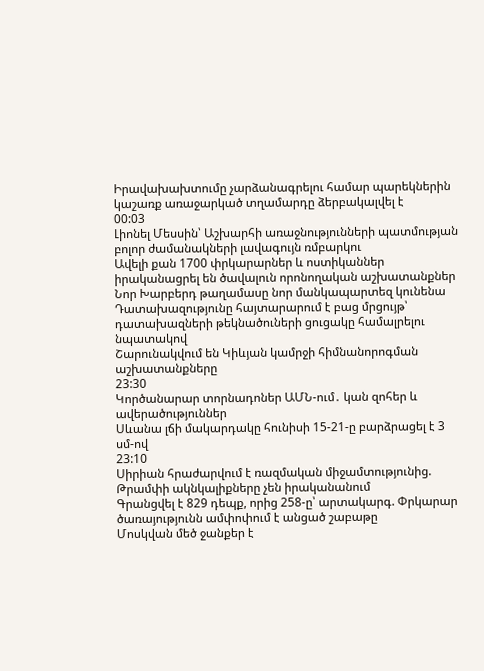Իրավախախտումը չարձանագրելու համար պարեկներին կաշառք առաջարկած տղամարդը ձերբակալվել է
00:03
Լիոնել Մեսսին՝ Աշխարհի առաջնությունների պատմության բոլոր ժամանակների լավագույն ռմբարկու
Ավելի քան 1700 փրկարարներ և ոստիկաններ իրականացրել են ծավալուն որոնողական աշխատանքներ
Նոր Խարբերդ թաղամասը նոր մանկապարտեզ կունենա
Դատախազությունը հայտարարում է բաց մրցույթ՝ դատախազների թեկնածուների ցուցակը համալրելու նպատակով
Շարունակվում են Կիևյան կամրջի հիմնանորոգման աշխատանքները
23:30
Կործանարար տորնադոներ ԱՄՆ-ում․ կան զոհեր և ավերածություններ
Սևանա լճի մակարդակը հունիսի 15-21-ը բարձրացել է 3 սմ-ով
23:10
Սիրիան հրաժարվում է ռազմական միջամտությունից. Թրամփի ակնկալիքները չեն իրականանում
Գրանցվել է 829 դեպք, որից 258-ը՝ արտակարգ. Փրկարար ծառայությունն ամփոփում է անցած շաբաթը
Մոսկվան մեծ ջանքեր է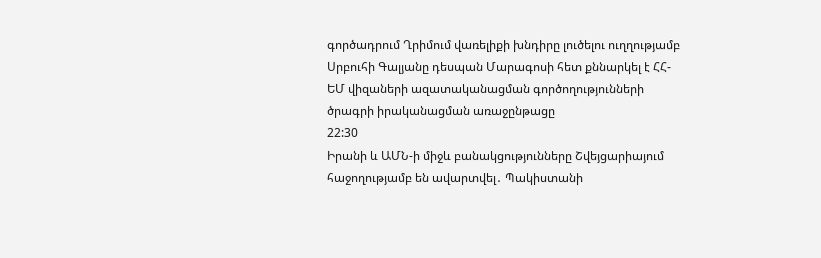գործադրում Ղրիմում վառելիքի խնդիրը լուծելու ուղղությամբ
Սրբուհի Գալյանը դեսպան Մարագոսի հետ քննարկել է ՀՀ-ԵՄ վիզաների ազատականացման գործողությունների ծրագրի իրականացման առաջընթացը
22:30
Իրանի և ԱՄՆ-ի միջև բանակցությունները Շվեյցարիայում հաջողությամբ են ավարտվել․ Պակիստանի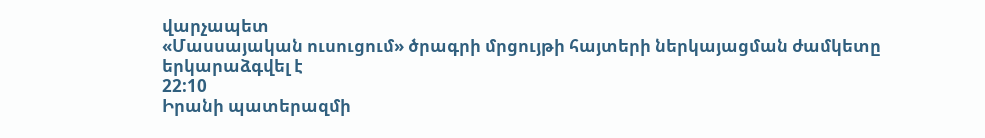վարչապետ
«Մասսայական ուսուցում» ծրագրի մրցույթի հայտերի ներկայացման ժամկետը երկարաձգվել է
22:10
Իրանի պատերազմի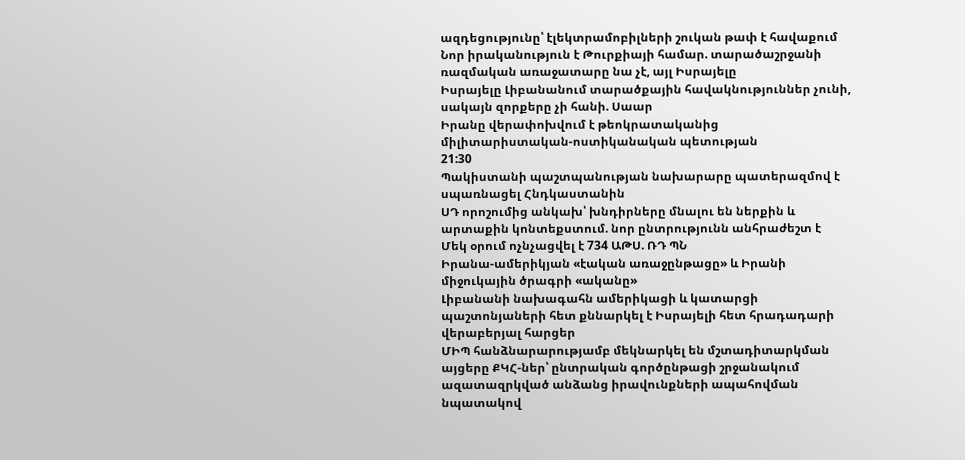ազդեցությունը՝ էլեկտրամոբիլների շուկան թափ է հավաքում
Նոր իրականություն է Թուրքիայի համար. տարածաշրջանի ռազմական առաջատարը նա չէ, այլ Իսրայելը
Իսրայելը Լիբանանում տարածքային հավակնություններ չունի, սակայն զորքերը չի հանի. Սաար
Իրանը վերափոխվում է թեոկրատականից միլիտարիստական-ոստիկանական պետության
21:30
Պակիստանի պաշտպանության նախարարը պատերազմով է սպառնացել Հնդկաստանին
ՍԴ որոշումից անկախ՝ խնդիրները մնալու են ներքին և արտաքին կոնտեքստում. նոր ընտրությունն անհրաժեշտ է
Մեկ օրում ոչնչացվել է 734 ԱԹՍ. ՌԴ ՊՆ
Իրանա-ամերիկյան «էական առաջընթացը» և Իրանի միջուկային ծրագրի «ականը»
Լիբանանի նախագահն ամերիկացի և կատարցի պաշտոնյաների հետ քննարկել է Իսրայելի հետ հրադադարի վերաբերյալ հարցեր
ՄԻՊ հանձնարարությամբ մեկնարկել են մշտադիտարկման այցերը ՔԿՀ-ներ՝ ընտրական գործընթացի շրջանակում ազատազրկված անձանց իրավունքների ապահովման նպատակով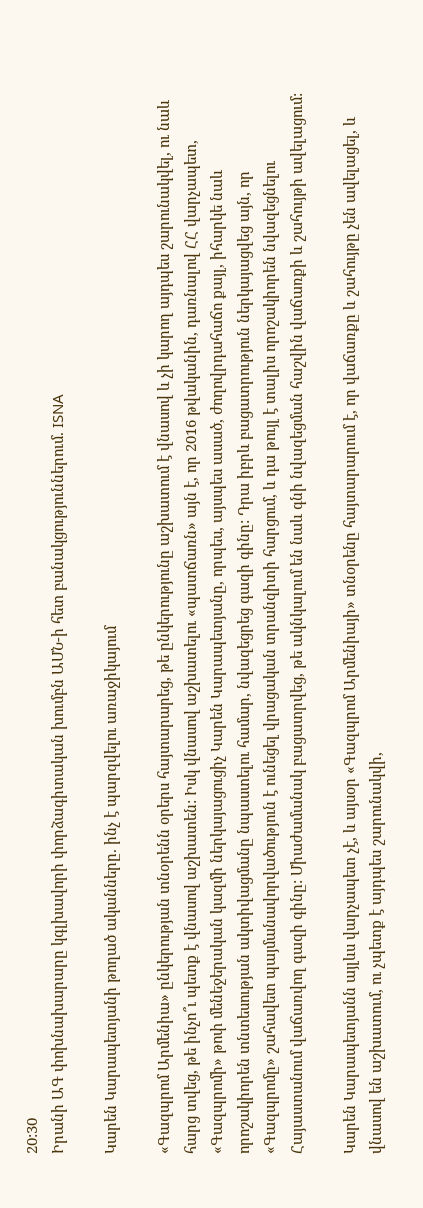20:30
Իրանի ԱԳ փոխնախարարը կգլխավորի փորձագիտական խումբն ԱՄՆ-ի հետ բանակցություններում. ISNA

Կարեն Կարապետյանի թողած ականները. ինչ է պարզվելու առաջիկայում

«Գազպրոմ Արմենիա» ընկերության տնօրենն օրերս հայտարարեց, թե ընկերությունը աշխատում է վնասով և չի կարող այդպես շարունակվել, ու նաև հարց տվեց, թե ինչո՞ւ պետք է վնասով աշխատեն: Իսկ վնասով աշխատելու «պատճառն» այն է, որ 2016 թվականին, դառնալով ՀՀ վարչապետ, «Գազպրոմի» թոփ մենեջերական կազմի ներկայացուցիչ Կարեն Կարապետյանը, որպես, այսպես ասած, ժողովրդահաճո քայլ, իհարկե նաև որոշակիորեն տնտեսության ակտիվացմանը նպաստելու համար, նվազեցրեց գազի գինը: Դրա իբրև բացատրություն ներկայացվեց այն, որ «Գազպրոմը» շահավետ պայմանավորվածություն է ունեցել վրացական տրանզիտի հարցում, և դա թույլ է տալիս որոշակիորեն նվազեցնելու Հայաստանում վաճառվող գազի գինը: Միաժամանակ բացատրվեց, թե ակնկալում են նաև գնի նվազեցման հաշվին վաճառքի և շահույթի ավելացում:

Կարեն Կարապետյանն այլևս վարչապետ չէ, և այսօր «Գազպրոմ Արմենիայի» տնօրենը հայտարարում է, որ վաճառքը և շահույթը չեն ավելացել, և վնասով են աշխատում, ու չպետք է այդպես շարունակվի,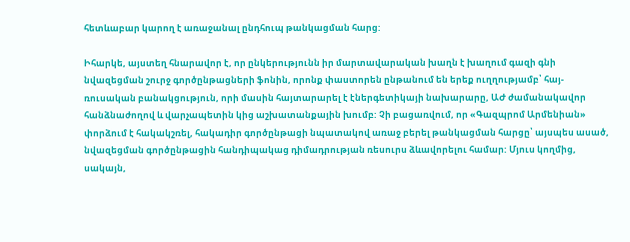հետևաբար կարող է առաջանալ ընդհուպ թանկացման հարց:

Իհարկե, այստեղ հնարավոր է, որ ընկերությունն իր մարտավարական խաղն է խաղում գազի գնի նվազեցման շուրջ գործընթացների ֆոնին, որոնք փաստորեն ընթանում են երեք ուղղությամբ՝ հայ-ռուսական բանակցություն, որի մասին հայտարարել է էներգետիկայի նախարարը, ԱԺ ժամանակավոր հանձնաժողով և վարչապետին կից աշխատանքային խումբ: Չի բացառվում, որ «Գազպրոմ Արմենիան» փորձում է հակակշռել, հակադիր գործընթացի նպատակով առաջ բերել թանկացման հարցը՝ այսպես ասած, նվազեցման գործընթացին հանդիպակաց դիմադրության ռեսուրս ձևավորելու համար: Մյուս կողմից, սակայն,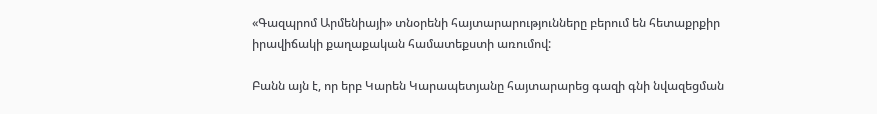«Գազպրոմ Արմենիայի» տնօրենի հայտարարությունները բերում են հետաքրքիր իրավիճակի քաղաքական համատեքստի առումով:

Բանն այն է, որ երբ Կարեն Կարապետյանը հայտարարեց գազի գնի նվազեցման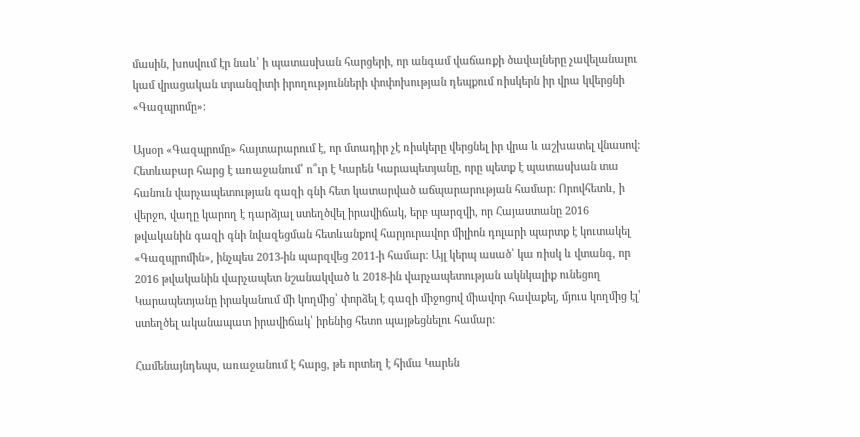մասին, խոսվում էր նաև՝ ի պատասխան հարցերի, որ անգամ վաճառքի ծավալները չավելանալու կամ վրացական տրանզիտի իրողությունների փոփոխության դեպքում ռիսկերն իր վրա կվերցնի «Գազպրոմը»:

Այսօր «Գազպրոմը» հայտարարում է, որ մտադիր չէ ռիսկերը վերցնել իր վրա և աշխատել վնասով: Հետևաբար հարց է առաջանում՝ ո՞ւր է Կարեն Կարապետյանը, որը պետք է պատասխան տա հանուն վարչապետության գազի գնի հետ կատարված աճպարարության համար: Որովհետև, ի վերջո, վաղը կարող է դարձյալ ստեղծվել իրավիճակ, երբ պարզվի, որ Հայաստանը 2016 թվականին գազի գնի նվազեցման հետևանքով հարյուրավոր միլիոն դոլարի պարտք է կուտակել «Գազպրոմին», ինչպես 2013-ին պարզվեց 2011-ի համար: Այլ կերպ ասած՝ կա ռիսկ և վտանգ, որ 2016 թվականին վարչապետ նշանակված և 2018-ին վարչապետության ակնկալիք ունեցող Կարապետյանը իրականում մի կողմից՝ փորձել է գազի միջոցով միավոր հավաքել, մյուս կողմից էլ՝ ստեղծել ականապատ իրավիճակ՝ իրենից հետո պայթեցնելու համար:

Համենայնդեպս, առաջանում է հարց, թե որտեղ է հիմա Կարեն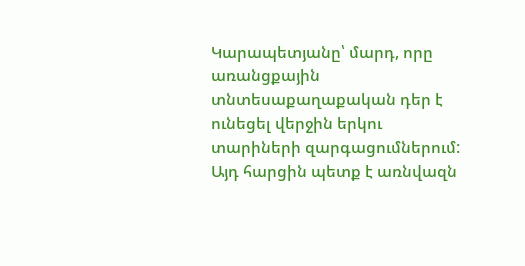Կարապետյանը՝ մարդ, որը առանցքային տնտեսաքաղաքական դեր է ունեցել վերջին երկու տարիների զարգացումներում: Այդ հարցին պետք է առնվազն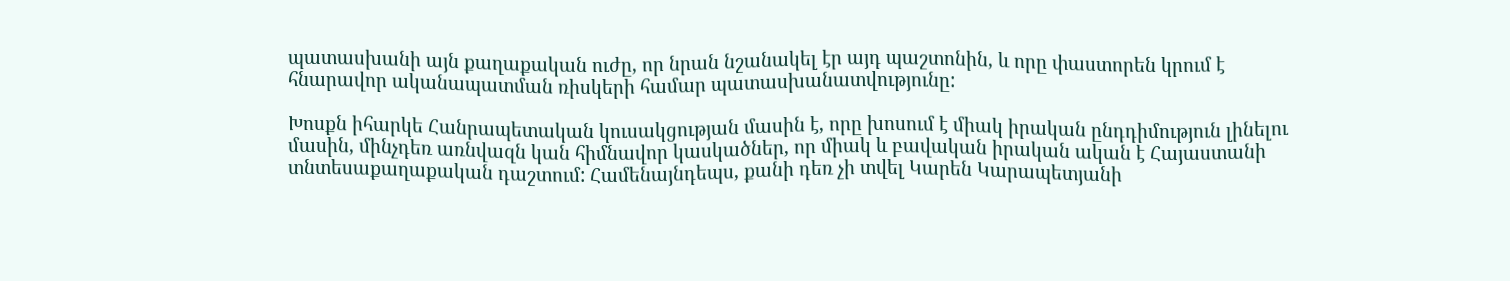պատասխանի այն քաղաքական ուժը, որ նրան նշանակել էր այդ պաշտոնին, և որը փաստորեն կրում է հնարավոր ականապատման ռիսկերի համար պատասխանատվությունը:

Խոսքն իհարկե Հանրապետական կուսակցության մասին է, որը խոսում է միակ իրական ընդդիմություն լինելու մասին, մինչդեռ առնվազն կան հիմնավոր կասկածներ, որ միակ և բավական իրական ական է Հայաստանի տնտեսաքաղաքական դաշտում: Համենայնդեպս, քանի դեռ չի տվել Կարեն Կարապետյանի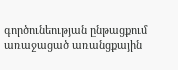գործունեության ընթացքում առաջացած առանցքային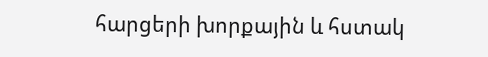հարցերի խորքային և հստակ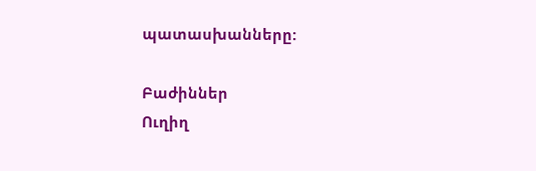պատասխանները:

Բաժիններ
Ուղիղ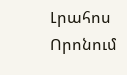Լրահոս
Որոնում